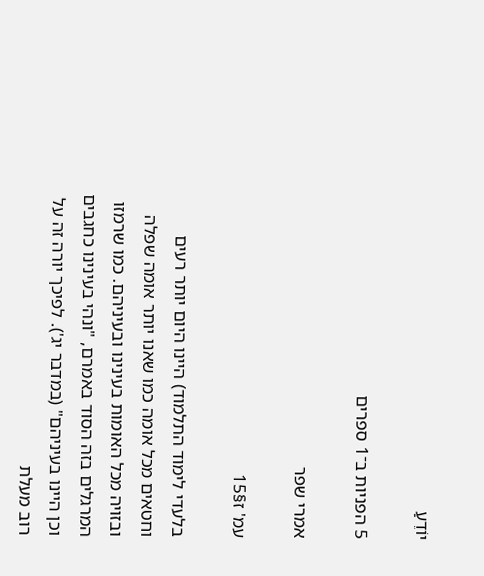יוֹדֵעַ

5 הפניות ב־1 ספרים

אמרי שפר

עמ' ז§15

בלעדי לימוד התלמוד) היינו היום יותר רעים וחטאים מכל אומה כמו שאנו יותר אומה שפלה ובזויה מכל האומות בעינינו ובעיניהם. כמו שרמזו המרגלים בזה הסוד באמרם, "ונהי בעינינו כחגבים וכן היינו בעיניהם" (במדבר יג'). לפיכך יורה זה על רוב מעלת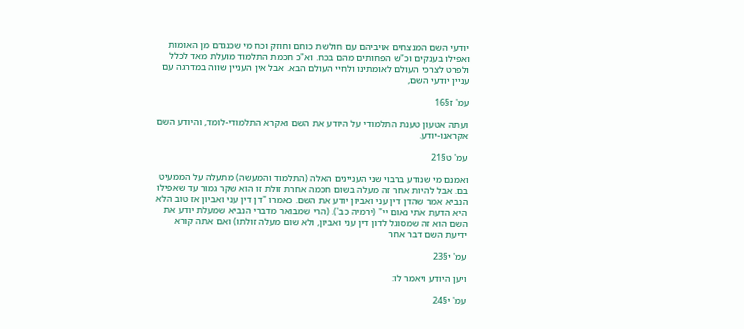יודעי השם המנצחים אויביהם עם חולשת כוחם וחוזק וכח מי שכנגדם מן האומות ואפילו בענקים וכ"ש הפחותים מהם בכח. וא"כ חכמת התלמוד מועלת מאד לכלל ולפרט לצרכי העולם לאומתינו ולחיי העולם הבא. אבל אין העניין שווה במדרגה עם עניין יודעי השם,

עמ' ז§16

ועתה אטעון טענת התלמודי על היודע את השם ואקרא התלמודי-לומד, והיודע השם אקראנו-יודע.

עמ' ט§21

ואמנם מי שנודע ברבוי שני העניינים האלה (התלמוד והמעשה) מתעלה על הממעיט בם. אבל להיות אחר זה מעלה בשום חכמה אחרת זולת זו הוא שקר גמור עד שאפילו הנביא אמר שהדן דין עני ואביון יודע את השם. כאמרו "דן דין עני ואביון אז טוב הלא היא הדעת אֹתי נאום יי" (ירמיה כב'). (הרי שמבואר מדברי הנביא שמעלת יודע את השם הוא זה שמסוגל לדון דין עני ואביון, ולא שום מעלה זולתו) ואם אתה קורא ידיעת השם דבר אחר

עמ' י§23

ויען היודע ויאמר לו:

עמ' י§24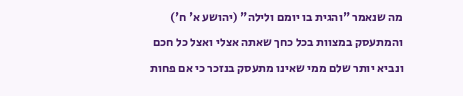מה שנאמר "והגית בו יומם ולילה" (יהושע א' ח') והמתעסק במצוות בכל כחך שאתה אצלי ואצל כל חכם ונביא יותר שלם ממי שאינו מתעסק בנזכר כי אם פחות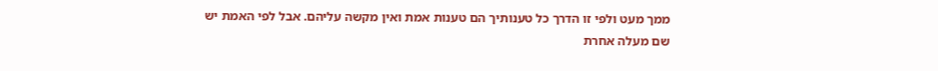ממך מעט ולפי זו הדרך כל טענותיך הם טענות אמת ואין מקשה עליהם. אבל לפי האמת יש שם מעלה אחרת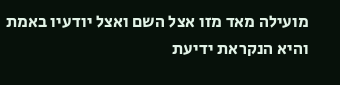מועילה מאד מזו אצל השם ואצל יודעיו באמת והיא הנקראת ידיעת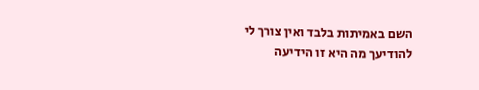השם באמיתות בלבד ואין צורך לי להודיעך מה היא זו הידיעה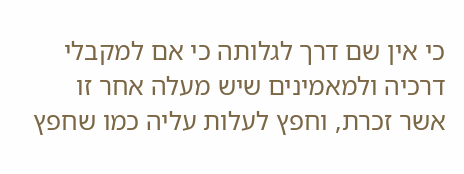כי אין שם דרך לגלותה כי אם למקבלי דרכיה ולמאמינים שיש מעלה אחר זו אשר זכרת, וחפץ לעלות עליה כמו שחפץ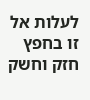לעלות אל זו בחפץ חזק וחשק